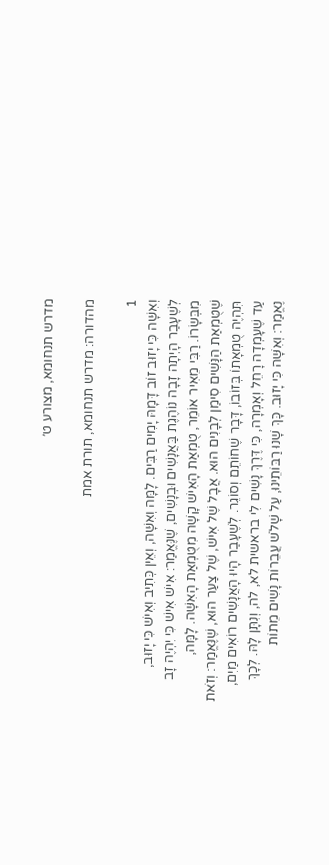מדרש תנחומא, מצורע ט׳

מהדורה: מדרש תנחומא, תורת אמת

1
וְאִשָּׁה כִּי יָזוּב זוֹב דָּמָהּ יָמִים רַבִּים. לָמָּה וְאִשָּׁה, וְאֵין כְּתִיב וְאִישׁ כִּי יָזוּב, לְשֶׁעָבַר הָיְתָה זָבָה נוֹהֶגֶת בַּאֲנָשִׁים וּבְנָשִׁים, שֶׁנֶּאֱמַר: אִישׁ אִישׁ כִּי יִהְיֶה זָב מִבְּשָׂרוֹ. רַבִּי מֵאִיר אוֹמֵר, טֻמְאַת הָאִישׁ קָשָׁה מִטֻּמְאַת הָאִשָּׁה. לָמָּה, שֶׁטֻּמְאַת הַנָּשִׁים סִימַן לְבָנִים הוּא. אֲבָל שֶׁל אִישׁ, שֶׁל צַעַר הוּא, שֶׁנֶּאֱמַר: וְזֹאת תִּהְיֶה טֻמְאָתוֹ בְּזוֹבוֹ, דָּבָר שֶׁחוֹתֵם וְסוֹגֵר. לְשֶׁעָבַר הָיוּ הָאֲנָשִׁים רוֹאִים מַיִם, עַד שֶׁעָמְדָה רָחֵל וְאָמְרָה, כִּי דֶּרֶךְ נָשִׁים לִי בראשית לא, לה, וְנִתָּן לָהּ. לְכָךְ נֶאֱמַר: וְאִשָּׁה כִּי יָזוּב. כָּךְ שָׁנוּ רַבּוֹתֵינוּ, עַל שָׁלֹשׁ עֲבֵרוֹת נָשִׁים מֵתוֹת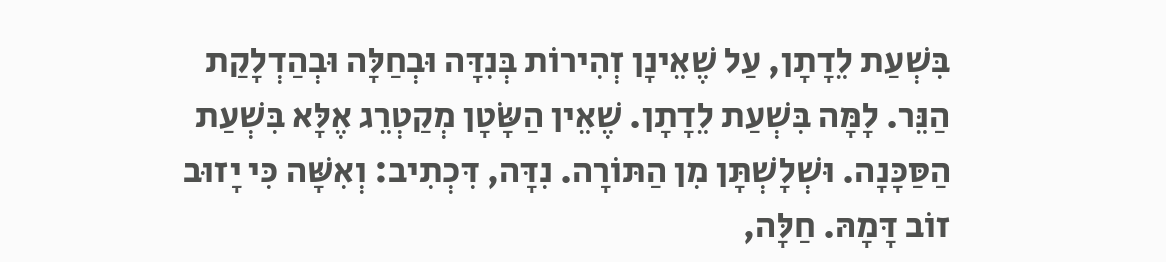בִּשְׁעַת לֵדָתָן, עַל שֶׁאֵינָן זְהִירוֹת בְּנִדָּה וּבְחַלָּה וּבְהַדְלָקַת הַנֵּר. לָמָּה בִּשְׁעַת לֵדָתָן. שֶׁאֵין הַשָּׂטָן מְקַטְרֵג אֶלָּא בִּשְׁעַת הַסַּכָּנָה. וּשְׁלָשְׁתָּן מִן הַתּוֹרָה. נִדָּה, דִּכְתִיב: וְאִשָּׁה כִּי יָזוּב זוֹב דָּמָהּ. חַלָּה,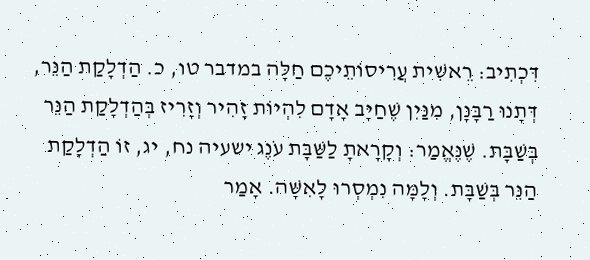דִּכְתִיב: רֵאשִׁית עֲרִיסוֹתֵיכֶם חַלָּה במדבר טו, כ. הַדְלָקַת הַנֵּר, דְּתָנוּ רַבָּנָן, מִנַּיִן שֶׁחַיָּב אָדָם לִהְיוֹת זָהִיר וְזָרִיז בְּהַדְלָקַת הַנֵּר בְּשַׁבָּת. שֶׁנֶּאֱמַר: וְקָרָאתָ לַשַּׁבָּת עֹנֶג ישעיה נח, יג, זוֹ הַדְלָקַת הַנֵּר בְּשַׁבָּת. וְלָמָּה נִמְסְרוּ לָאִשָּׁה. אָמַר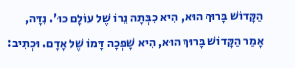הַקָּדוֹשׁ בָּרוּךְ הוּא, הִיא כִבְּתָה נֵרוֹ שֶׁל עוֹלָם כוּ'. נִדָּה, אָמַר הַקָּדוֹשׁ בָּרוּךְ הוּא, הִיא שָׁפְכָה דָּמוֹ שֶׁל אָדָם. וּכְתִיב: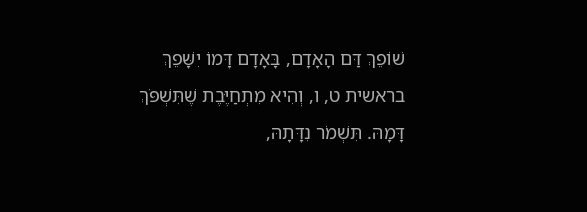שׁוֹפֵךְ דַּם הָאָדָם, בָּאָדָם דָּמוֹ יִשָּׁפֵךְ בראשית ט, ו, וְהִיא מִתְחַיֶּבֶת שֶׁתִּשְׁפֹּךְ דָּמָהּ. תִּשְׁמֹר נִדָּתָהּ,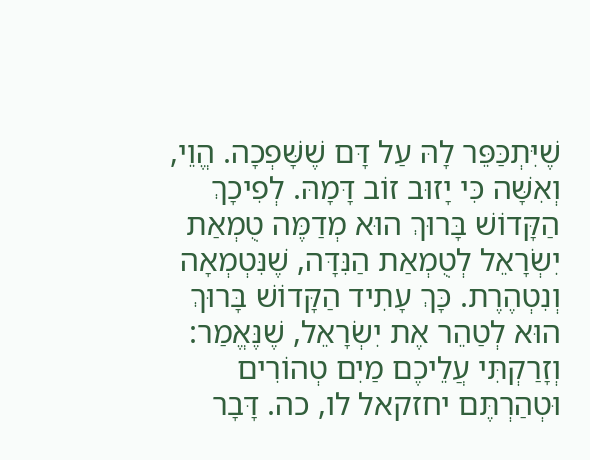שֶׁיִּתְכַּפֵּר לָהּ עַל דָּם שֶׁשָּׁפְכָה. הֱוֵי, וְאִשָּׁה כִּי יָזוּב זוֹב דָּמָהּ. לְפִיכָךְ הַקָּדוֹשׁ בָּרוּךְ הוּא מְדַמֶּה טֻמְאַת יִשְׂרָאֵל לְטֻמְאַת הַנִּדָּה, שֶׁנִּטְמְאָה וְנִטְהֶרֶת. כָּךְ עָתִיד הַקָּדוֹשׁ בָּרוּךְ הוּא לְטַהֵר אֶת יִשְׂרָאֵל, שֶׁנֶּאֱמַר: וְזָרַקְתִּי עֲלֵיכֶם מַיִם טְהוֹרִים וּטְהַרְתֶּם יחזקאל לו, כה. דָּבָר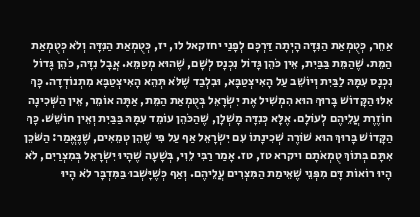אַחֵר, כְּטֻמְאַת הַנִּדָּה הָיְתָה דַּרְכָּם לְפָנַי יחזקאל לו, יז, כְּטֻמְאַת הַנִּדָּה וְלֹא כְּטֻמְאַת הַמֵּת. שֶׁהַמֵּת בַּבַּיִת, אֵין כֹּהֵן גָּדוֹל נִכְנָס לְשָׁם, שֶׁהוּא מְטַמֵּא. אֲבָל נִדָּה, כֹּהֵן גָּדוֹל נִכְנָס עִמָּהּ לַבַּיִת וְיוֹשֵׁב עַל הָאִיצְטַבָּא, וּבִלְבַד שֶׁלֹּא תְּהֵא הָאִיצְטַבָּא מִתְנוֹדְדָה. כָּךְ אִלּוּ הַקָּדוֹשׁ בָּרוּךְ הוּא הִמְשִׁיל אֶת יִשְׂרָאֵל בְּטֻמְאַת הַמֵּת, אַתָּה אוֹמֵר, אֵין הַשְּׁכִינָה חוֹזֶרֶת עֲלֵיהֶם לְעוֹלָם. אֶלָּא כְּנִדָּה מָשְׁלָן, שֶׁהַכֹּהֵן עוֹמֵד עִמָּהּ בַּבַּיִת וְאֵין חוֹשֵׁשׁ. כָּךְ הַקָּדוֹשׁ בָּרוּךְ הוּא שׁוֹרֶה שְׁכִינָתוֹ עִם יִשְׂרָאֵל אַף עַל פִּי שֶׁהֵן טְמֵאִים, שֶׁנֶּאֱמַר: הַשֹּׁכֵן אִתָּם בְּתוֹךְ טֻמְאֹתָם ויקרא טז, טז. אָמַר רַבִּי לֵוִי, בְּשָׁעָה שֶׁהָיוּ יִשְׂרָאֵל בְּמִצְרַיִם, לֹא הָיוּ רוֹאוֹת דָּם מִפְּנֵי שֶׁאֵימַת הַמִּצְרִים עֲלֵיהֶם. וְאַף כְּשֶׁיָּשְׁבוּ בַּמִּדְבָּר לֹא הָיוּ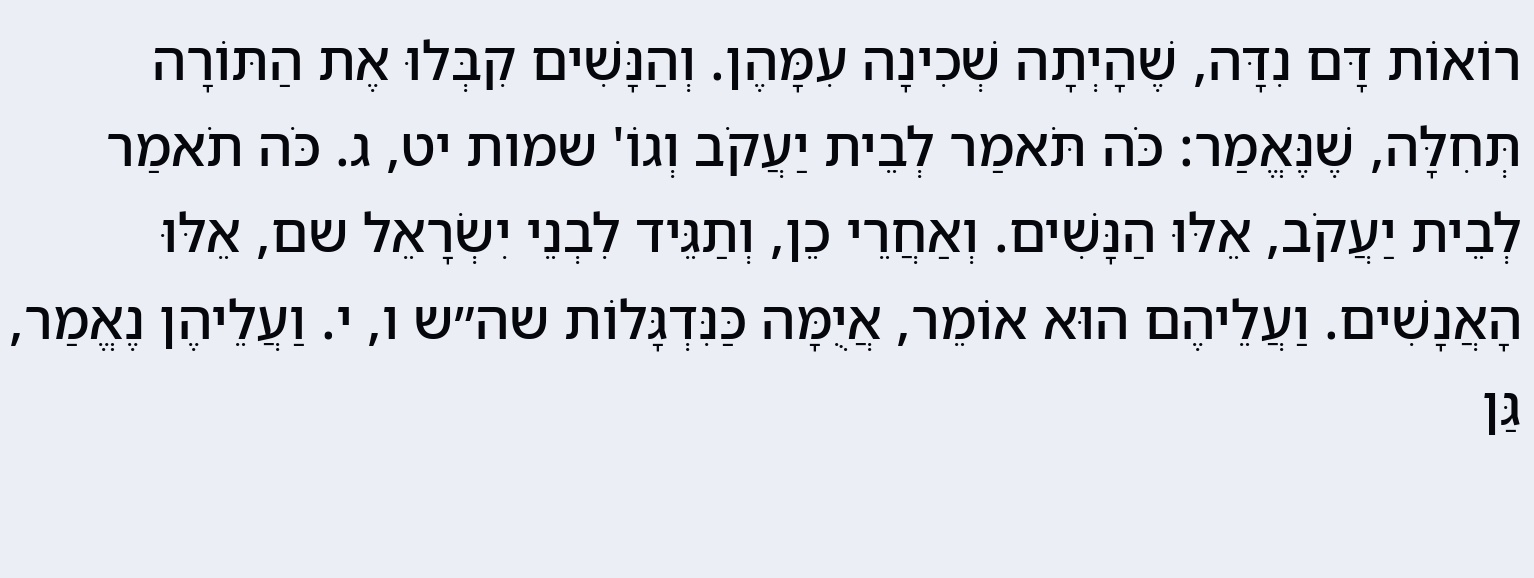רוֹאוֹת דָּם נִדָּה, שֶׁהָיְתָה שְׁכִינָה עִמָּהֶן. וְהַנָּשִׁים קִבְּלוּ אֶת הַתּוֹרָה תְּחִלָּה, שֶׁנֶּאֱמַר: כֹּה תֹּאמַר לְבֵית יַעֲקֹב וְגוֹ' שמות יט, ג. כֹּה תֹאמַר לְבֵית יַעֲקֹב, אֵלּוּ הַנָּשִׁים. וְאַחֲרֵי כֵן, וְתַגֵּיד לִבְנֵי יִשְׂרָאֵל שם, אֵלּוּ הָאֲנָשִׁים. וַעֲלֵיהֶם הוּא אוֹמֵר, אֲיֻמָּה כַּנִּדְגָּלוֹת שה״ש ו, י. וַעֲלֵיהֶן נֶאֱמַר, גַּן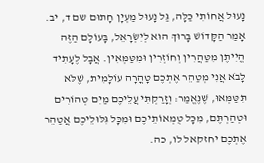נָעוּל אֲחוֹתִי כַּלָּה, גַּל נָעוּל מַעְיָן חָתוּם שם ד, יב. אָמַר הַקָּדוֹשׁ בָּרוּךְ הוּא לְיִשְׂרָאֵל, בָּעוֹלָם הַזֶּה הֱיִיתֶן מִטַּהֲרִין וְחוֹזְרִין וּמִטַּמְּאִין. אֲבָל לֶעָתִיד לָבֹא אֲנִי מְטַהֵר אֶתְכֶם טָהֳרָה עוֹלָמִית, שֶׁלֹּא תִּטַּמְּאוּ, שֶׁנֶּאֱמַר: וְזָרַקְתִּי עֲלֵיכֶם מַיִם טְהוֹרִים וּטְהַרְתֶּם, מִכָּל טֻמְאוֹתֵיכֶם וּמִכָּל גִּלּוּלֵיכֶם אֲטַהֵר אֶתְכֶם יחזקאל לו, כה.